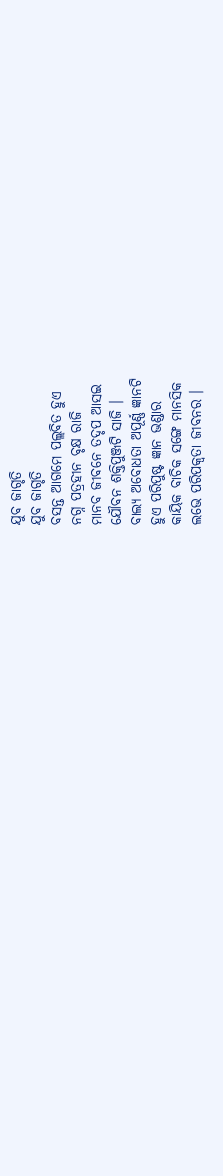ଯୁବ ଜାଗୃତି
ଯୁବ ଜାଗୃତି
ବସନ୍ତ ଆଗମେ ପଲ୍ଲବିତ ହୁଏ
ନଗ୍ନ ପତ୍ରହୀନ ବୃକ୍ଷ ରାଜି
ମାନବ ଜୀବନେ ତଦୃପ ଆସଇ
ଯୌବନ ଶକ୍ତିପୁଞ୍ଜଟି ସାଜି ।
ବାଲ୍ୟ ଅବୋଧତା ଅପୂର୍ଣ୍ଣ ଜ୍ଞାନଟି
ହୁଏ ପରିପୁଷ୍ଟ ଜ୍ଞାନ ଭଣ୍ଡାର
କାୟିକ ବାଚିକ ସଙ୍ଗେ ମାନସିକ
ଲଭେ ପରିପକ୍ୱତା ଜୀବନର ।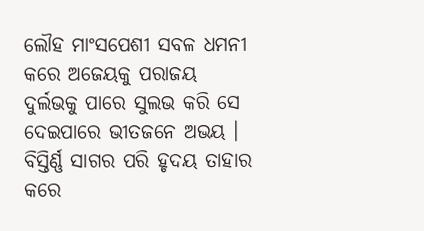ଲୌହ ମାଂସପେଶୀ ସବଳ ଧମନୀ
କରେ ଅଜେୟକୁ ପରାଜୟ
ଦୁର୍ଲଭକୁ ପାରେ ସୁଲଭ କରି ସେ
ଦେଇପାରେ ଭୀତଜନେ ଅଭୟ ।
ବିସ୍ତିର୍ଣ୍ଣ ସାଗର ପରି ହୃଦୟ ତାହାର
କରେ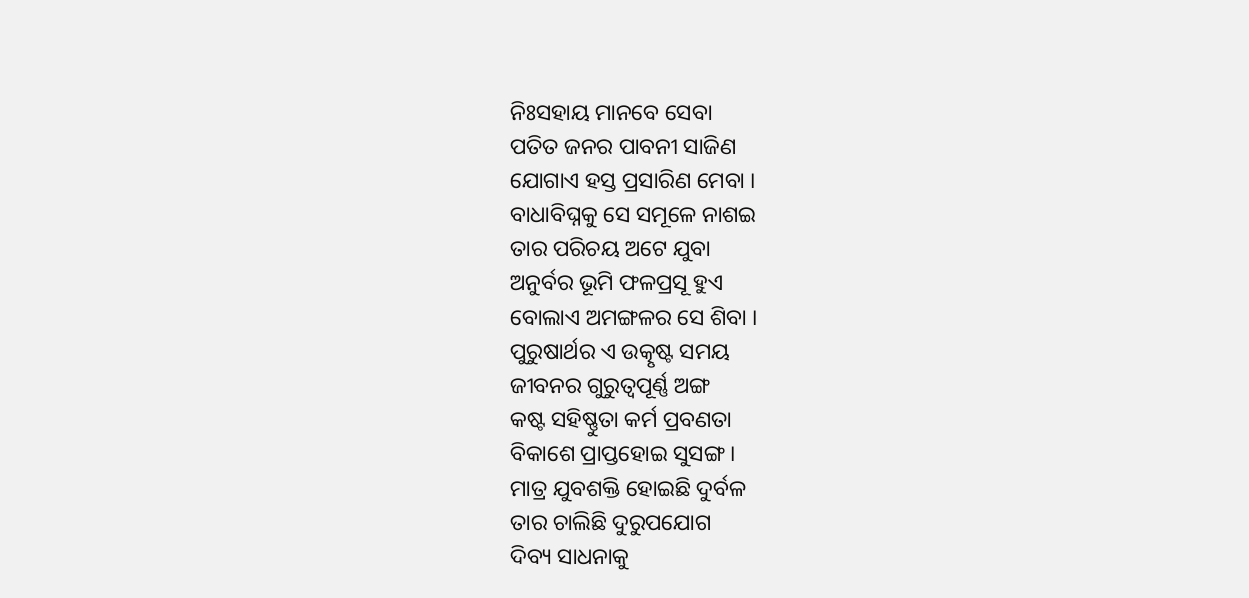ନିଃସହାୟ ମାନବେ ସେବା
ପତିତ ଜନର ପାବନୀ ସାଜିଣ
ଯୋଗାଏ ହସ୍ତ ପ୍ରସାରିଣ ମେବା ।
ବାଧାବିଘ୍ନକୁ ସେ ସମୂଳେ ନାଶଇ
ତାର ପରିଚୟ ଅଟେ ଯୁବା
ଅନୁର୍ବର ଭୂମି ଫଳପ୍ରସୂ ହୁଏ
ବୋଲାଏ ଅମଙ୍ଗଳର ସେ ଶିବା ।
ପୁରୁଷାର୍ଥର ଏ ଉତ୍କୃଷ୍ଟ ସମୟ
ଜୀବନର ଗୁରୁତ୍ୱପୂର୍ଣ୍ଣ ଅଙ୍ଗ
କଷ୍ଟ ସହିଷ୍ଣୁତା କର୍ମ ପ୍ରବଣତା
ବିକାଶେ ପ୍ରାପ୍ତହୋଇ ସୁସଙ୍ଗ ।
ମାତ୍ର ଯୁବଶକ୍ତି ହୋଇଛି ଦୁର୍ବଳ
ତାର ଚାଲିଛି ଦୁରୁପଯୋଗ
ଦିବ୍ୟ ସାଧନାକୁ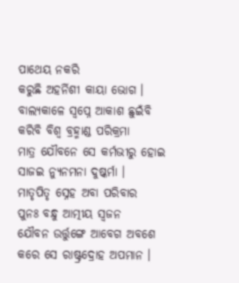ପାଥେୟ ନକରି
କରୁଛି ଅହର୍ନିଶୀ କାୟା ଭୋଗ ।
ବାଲ୍ୟକାଳେ ସ୍ୱପ୍ନେ ଆକାଶ ଛୁଇଁବି
କରିବି ବିଶ୍ୱ ବ୍ରହ୍ମାଣ୍ଡ ପରିକ୍ରମା
ମାତ୍ର ଯୌବନେ ସେ କର୍ମଭୀରୁ ହୋଇ
ସାଜଇ ନ୍ୟୁନମନା ଦୁଷ୍କର୍ମା ।
ମାତୃପିତୃ ସ୍ନେହ ଅବା ପରିବାର
ପୁନଃ ବନ୍ଧୁ ଆତ୍ମୀୟ ସ୍ୱଜନ
ଯୌବନ ଉର୍ତ୍ତୁଙ୍ଗେ ଆବେଗ ଅବଶେ
କରେ ସେ ରାଷ୍ଟ୍ରଦ୍ରୋହ ଅପମାନ ।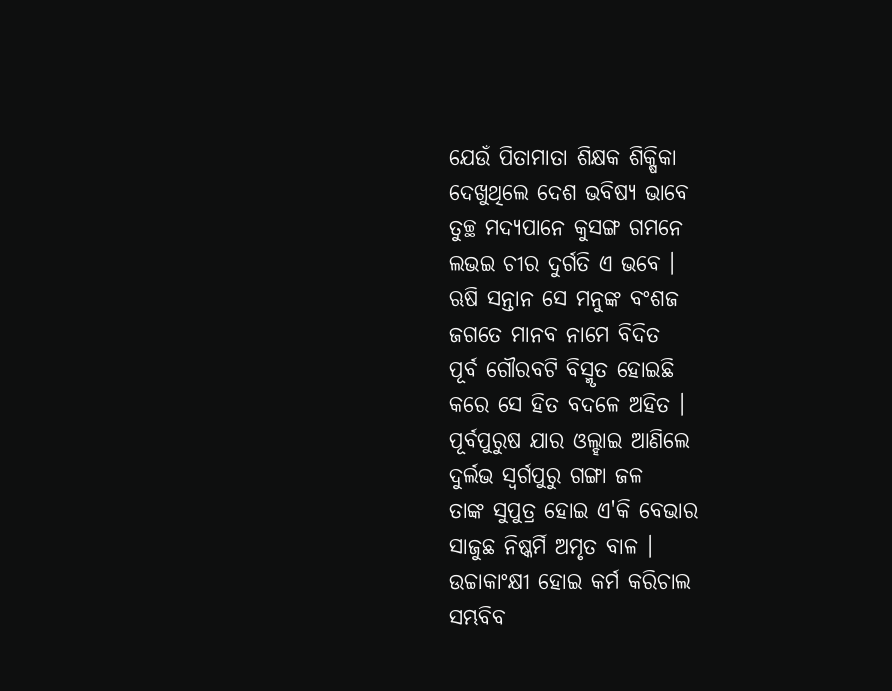ଯେଉଁ ପିତାମାତା ଶିକ୍ଷକ ଶିକ୍ଷିକା
ଦେଖୁଥିଲେ ଦେଶ ଭବିଷ୍ୟ ଭାବେ
ତୁଚ୍ଛ ମଦ୍ୟପାନେ କୁସଙ୍ଗ ଗମନେ
ଲଭଇ ଚୀର ଦୁର୍ଗତି ଏ ଭବେ ।
ଋଷି ସନ୍ତାନ ସେ ମନୁଙ୍କ ବଂଶଜ
ଜଗତେ ମାନବ ନାମେ ବିଦିତ
ପୂର୍ବ ଗୌରବଟି ବିସ୍ମୃତ ହୋଇଛି
କରେ ସେ ହିତ ବଦଳେ ଅହିତ ।
ପୂର୍ବପୁରୁଷ ଯାର ଓଲ୍ହାଇ ଆଣିଲେ
ଦୁର୍ଲଭ ସ୍ୱର୍ଗପୁରୁ ଗଙ୍ଗା ଜଳ
ତାଙ୍କ ସୁପୁତ୍ର ହୋଇ ଏ'କି ବେଭାର
ସାଜୁଛ ନିଷ୍କର୍ମି ଅମୃତ ବାଳ ।
ଉଚ୍ଚାକାଂକ୍ଷୀ ହୋଇ କର୍ମ କରିଚାଲ
ସମ୍ଭବିବ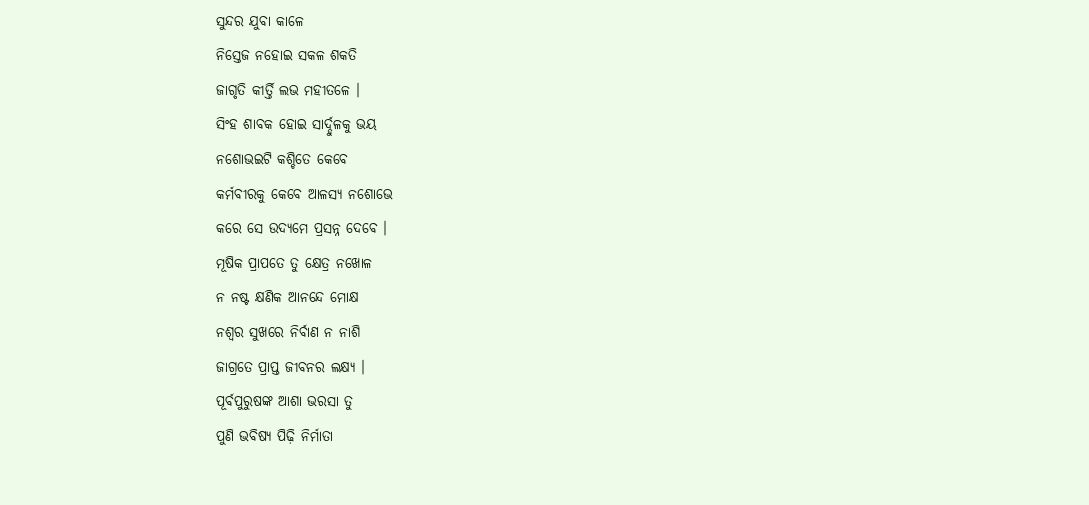ସୁନ୍ଦର ଯୁବା କାଳେ
ନିସ୍ତେଜ ନହୋଇ ସକଳ ଶକତି
ଜାଗୃତି କୀର୍ତ୍ତି ଲଭ ମହୀତଳେ ।
ସିଂହ ଶାବକ ହୋଇ ସାର୍ଦ୍ଦୁଳକୁ ଭୟ
ନଶୋଭଇଟି କଶ୍ଚିତେ କେବେ
କର୍ମବୀରକୁ କେବେ ଆଳସ୍ୟ ନଶୋଭେ
କରେ ସେ ଉଦ୍ୟମେ ପ୍ରସନ୍ନ ଦେବେ ।
ମୂଷିକ ପ୍ରାପତେ ତୁ କ୍ଷେତ୍ର ନଖୋଳ
ନ ନଷ୍ଟ କ୍ଷଣିକ ଆନନ୍ଦେ ମୋକ୍ଷ
ନଶ୍ୱର ସୁଖରେ ନିର୍ବାଣ ନ ନାଶି
ଜାଗ୍ରତେ ପ୍ରାପ୍ତ ଜୀବନର ଲକ୍ଷ୍ୟ ।
ପୂର୍ବପୁରୁଷଙ୍କ ଆଶା ଭରସା ତୁ
ପୁଣି ଭବିଷ୍ୟ ପିଢ଼ି ନିର୍ମାତା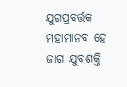ଯୁଗପ୍ରବର୍ତ୍ତକ ମହାମାନବ ହେ
ଜାଗ ଯୁବଶକ୍ତି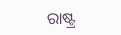ରାଷ୍ଟ୍ର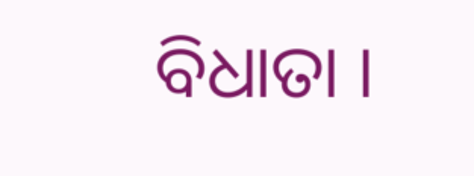ବିଧାତା ।